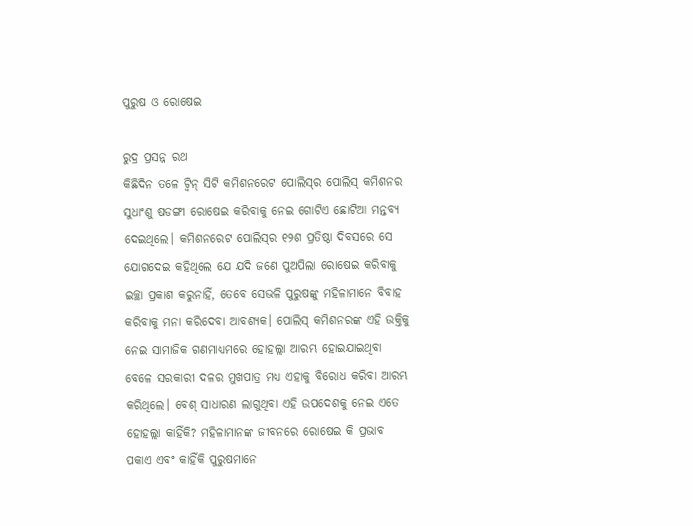ପୁରୁଷ ଓ ରୋଷେଇ

ରୁଦ୍ର ପ୍ରସନ୍ନ ରଥ
କିଛିଦିନ ତଳେ ଟ୍ବିନ୍‌ ସିଟି କମିଶନରେଟ ପୋଲିସ୍‌ର ପୋଲିସ୍‌ କମିଶନର ସୁଧାଂଶୁ ଷଡଙ୍ଗୀ ରୋଷେଇ କରିବାକୁ ନେଇ ଗୋଟିଏ ଛୋଟିଆ ମନ୍ତବ୍ୟ ଦେଇଥିଲେ। କମିଶନରେଟ ପୋଲିସ୍‌ର ୧୨ଶ ପ୍ରତିଷ୍ଠା ଦିବସରେ ସେ ଯୋଗଦେଇ କହିଥିଲେ ଯେ ଯଦି ଜଣେ ପୁଅପିଲା ରୋଷେଇ କରିବାକୁ ଇଚ୍ଛା ପ୍ରକାଶ କରୁନାହିଁ, ତେବେ ସେଭଳି ପୁରୁଷଙ୍କୁ ମହିଳାମାନେ ବିବାହ କରିବାକୁ ମନା କରିଦେବା ଆବଶ୍ୟକ। ପୋଲିସ୍‌ କମିଶନରଙ୍କ ଏହି ଉକ୍ତିକୁ ନେଇ ସାମାଜିକ ଗଣମାଧ୍ୟମରେ ହୋହଲ୍ଲା ଆରମ୍ଭ ହୋଇଯାଇଥିବା ବେଳେ ସରକାରୀ ଦଳର ମୁଖପାତ୍ର ମଧ୍ୟ ଏହାକୁ ବିରୋଧ କରିବା ଆରମ୍ଭ କରିଥିଲେ। ବେଶ୍‌ ସାଧାରଣ ଲାଗୁଥିବା ଏହି ଉପଦେଶକୁ ନେଇ ଏତେ ହୋହଲ୍ଲା କାହିଁକି? ମହିଳାମାନଙ୍କ ଜୀବନରେ ରୋଷେଇ କି ପ୍ରଭାବ ପକାଏ ଏବଂ କାହିଁକି ପୁରୁଷମାନେ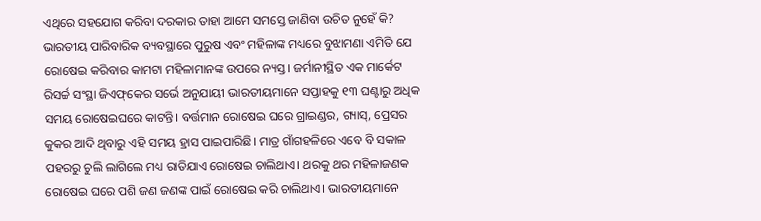ଏଥିରେ ସହଯୋଗ କରିବା ଦରକାର ତାହା ଆମେ ସମସ୍ତେ ଜାଣିବା ଉଚିତ ନୁହେଁ କି?
ଭାରତୀୟ ପାରିବାରିକ ବ୍ୟବସ୍ଥାରେ ପୁରୁଷ ଏବଂ ମହିଳାଙ୍କ ମଧ୍ୟରେ ବୁଝାମଣା ଏମିତି ଯେ ରୋଷେଇ କରିବାର କାମଟା ମହିଳାମାନଙ୍କ ଉପରେ ନ୍ୟସ୍ତ। ଜର୍ମାନୀସ୍ଥିତ ଏକ ମାର୍କେଟ ରିସର୍ଚ୍ଚ ସଂସ୍ଥା ଜିଏଫ୍‌କେର ସର୍ଭେ ଅନୁଯାୟୀ ଭାରତୀୟମାନେ ସପ୍ତାହକୁ ୧୩ ଘଣ୍ଟାରୁ ଅଧିକ ସମୟ ରୋଷେଇଘରେ କାଟନ୍ତି। ବର୍ତ୍ତମାନ ରୋଷେଇ ଘରେ ଗ୍ରାଇଣ୍ଡର, ଗ୍ୟାସ୍‌, ପ୍ରେସର କୁକର ଆଦି ଥିବାରୁ ଏହି ସମୟ ହ୍ରାସ ପାଇପାରିଛି। ମାତ୍ର ଗାଁଗହଳିରେ ଏବେ ବି ସକାଳ ପହରରୁ ଚୁଲି ଲାଗିଲେ ମଧ୍ୟ ରାତିଯାଏ ରୋଷେଇ ଚାଲିଥାଏ। ଥରକୁ ଥର ମହିଳାଜଣକ ରୋଷେଇ ଘରେ ପଶି ଜଣ ଜଣଙ୍କ ପାଇଁ ରୋଷେଇ କରି ଚାଲିଥାଏ। ଭାରତୀୟମାନେ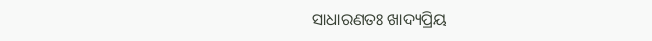ସାଧାରଣତଃ ଖାଦ୍ୟପ୍ରିୟ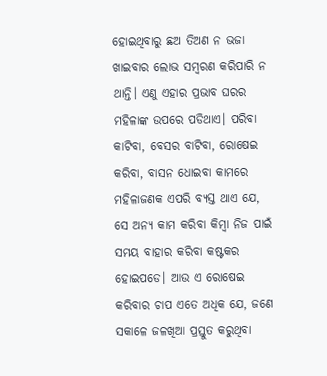ହୋଇଥିବାରୁ ଛଅ ତିଅଣ ନ ଭଜା ଖାଇବାର ଲୋଭ ସମ୍ବରଣ କରିପାରି ନ ଥାନ୍ତି। ଏଣୁ ଏହାର ପ୍ରଭାବ ଘରର ମହିଳାଙ୍କ ଉପରେ ପଡିଥାଏ। ପରିବା କାଟିବା, ବେସର ବାଟିବା, ରୋଷେଇ କରିବା, ବାସନ ଧୋଇବା କାମରେ ମହିଳାଜଣକ ଏପରି ବ୍ୟସ୍ତ ଥାଏ ଯେ, ସେ ଅନ୍ୟ କାମ କରିବା କିମ୍ବା ନିଜ ପାଇଁ ସମୟ ବାହାର କରିବା କଷ୍ଟକର ହୋଇପଡେ। ଆଉ ଏ ରୋଷେଇ କରିବାର ଚାପ ଏତେ ଅଧିକ ଯେ, ଜଣେ ସକାଳେ ଜଳଖିଆ ପ୍ରସ୍ତୁତ କରୁଥିବା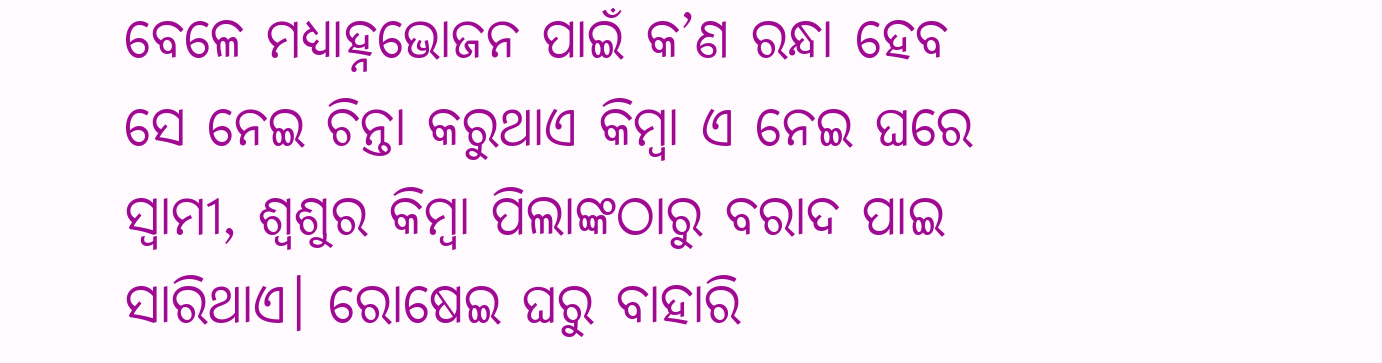ବେଳେ ମଧ୍ୟାହ୍ନଭୋଜନ ପାଇଁ କ’ଣ ରନ୍ଧା ହେବ ସେ ନେଇ ଚିନ୍ତା କରୁଥାଏ କିମ୍ବା ଏ ନେଇ ଘରେ ସ୍ବାମୀ, ଶ୍ୱଶୁର କିମ୍ବା ପିଲାଙ୍କଠାରୁ ବରାଦ ପାଇ ସାରିଥାଏ। ରୋଷେଇ ଘରୁ ବାହାରି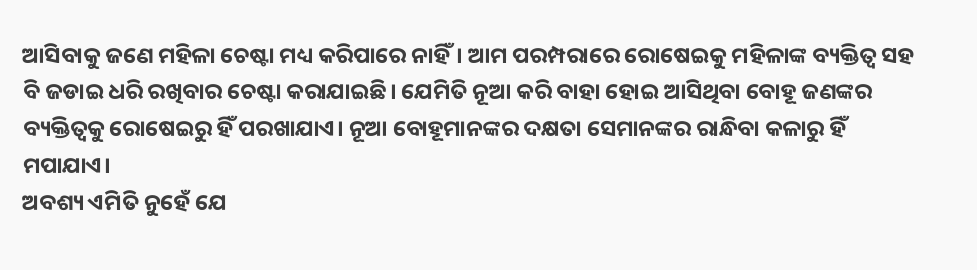ଆସିବାକୁ ଜଣେ ମହିଳା ଚେଷ୍ଟା ମଧ୍ୟ କରିପାରେ ନାହିଁ। ଆମ ପରମ୍ପରାରେ ରୋଷେଇକୁ ମହିଳାଙ୍କ ବ୍ୟକ୍ତିତ୍ୱ ସହ ବି ଜଡାଇ ଧରି ରଖିବାର ଚେଷ୍ଟା କରାଯାଇଛି। ଯେମିତି ନୂଆ କରି ବାହା ହୋଇ ଆସିଥିବା ବୋହୂ ଜଣଙ୍କର ବ୍ୟକ୍ତିତ୍ୱକୁ ରୋଷେଇରୁ ହିଁ ପରଖାଯାଏ। ନୂଆ ବୋହୂମାନଙ୍କର ଦକ୍ଷତା ସେମାନଙ୍କର ରାନ୍ଧିବା କଳାରୁ ହିଁ ମପାଯାଏ।
ଅବଶ୍ୟ ଏମିତି ନୁହେଁ ଯେ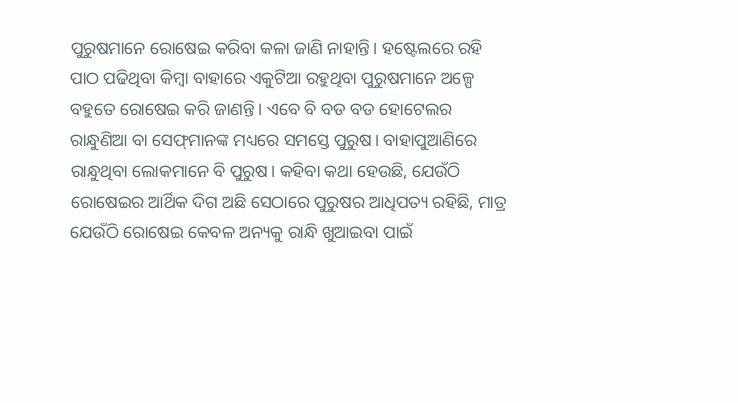ପୁରୁଷମାନେ ରୋଷେଇ କରିବା କଳା ଜାଣି ନାହାନ୍ତି। ହଷ୍ଟେଲରେ ରହି ପାଠ ପଢିଥିବା କିମ୍ବା ବାହାରେ ଏକୁଟିଆ ରହୁଥିବା ପୁରୁଷମାନେ ଅଳ୍ପେ ବହୁତେ ରୋଷେଇ କରି ଜାଣନ୍ତି। ଏବେ ବି ବଡ ବଡ ହୋଟେଲର ରାନ୍ଧୁଣିଆ ବା ସେଫ୍‌ମାନଙ୍କ ମଧ୍ୟରେ ସମସ୍ତେ ପୁରୁଷ। ବାହାପୁଆଣିରେ ରାନ୍ଧୁଥିବା ଲୋକମାନେ ବି ପୁରୁଷ। କହିବା କଥା ହେଉଛି, ଯେଉଁଠି ରୋଷେଇର ଆର୍ଥିକ ଦିଗ ଅଛି ସେଠାରେ ପୁରୁଷର ଆଧିପତ୍ୟ ରହିଛି, ମାତ୍ର ଯେଉଁଠି ରୋଷେଇ କେବଳ ଅନ୍ୟକୁ ରାନ୍ଧି ଖୁଆଇବା ପାଇଁ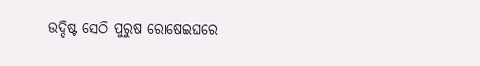ଉଦ୍ଦିଷ୍ଟ ସେଠି ପୁରୁଷ ରୋଷେଇଘରେ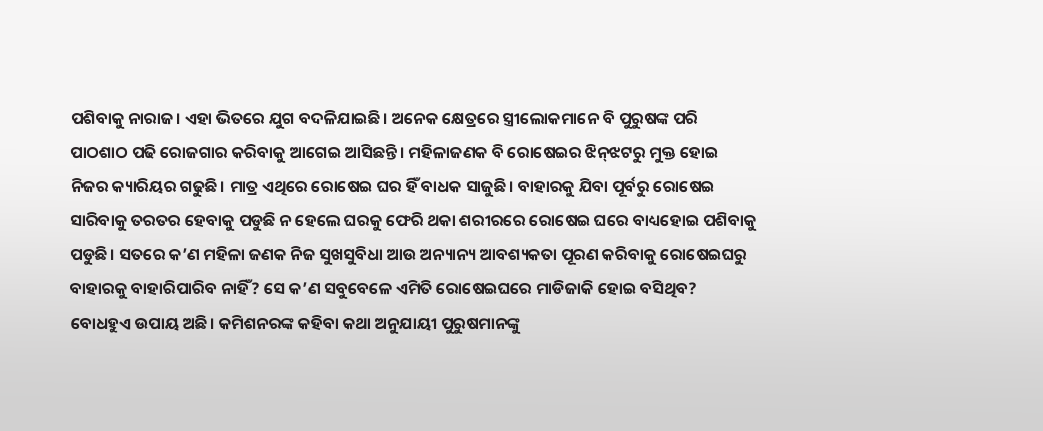ପଶିବାକୁ ନାରାଜ। ଏହା ଭିତରେ ଯୁଗ ବଦଳିଯାଇଛି। ଅନେକ କ୍ଷେତ୍ରରେ ସ୍ତ୍ରୀଲୋକମାନେ ବି ପୁରୁଷଙ୍କ ପରି ପାଠଶାଠ ପଢି ରୋଜଗାର କରିବାକୁ ଆଗେଇ ଆସିଛନ୍ତି। ମହିଳାଜଣକ ବି ରୋଷେଇର ଝିନ୍‌ଝଟରୁ ମୁକ୍ତ ହୋଇ ନିଜର କ୍ୟାରିୟର ଗଢୁଛି। ମାତ୍ର ଏଥିରେ ରୋଷେଇ ଘର ହିଁ ବାଧକ ସାଜୁଛି। ବାହାରକୁ ଯିବା ପୂର୍ବରୁ ରୋଷେଇ ସାରିବାକୁ ତରତର ହେବାକୁ ପଡୁଛି ନ ହେଲେ ଘରକୁ ଫେରି ଥକା ଶରୀରରେ ରୋଷେଇ ଘରେ ବାଧ୍ୟହୋଇ ପଶିବାକୁ ପଡୁଛି। ସତରେ କ’ଣ ମହିଳା ଜଣକ ନିଜ ସୁଖସୁବିଧା ଆଉ ଅନ୍ୟାନ୍ୟ ଆବଶ୍ୟକତା ପୂରଣ କରିବାକୁ ରୋଷେଇଘରୁ ବାହାରକୁ ବାହାରିପାରିବ ନାହିଁ? ସେ କ’ଣ ସବୁବେଳେ ଏମିତି ରୋଷେଇଘରେ ମାଡିଜାକି ହୋଇ ବସିଥିବ?
ବୋଧହୁଏ ଉପାୟ ଅଛି। କମିଶନରଙ୍କ କହିବା କଥା ଅନୁଯାୟୀ ପୁରୁଷମାନଙ୍କୁ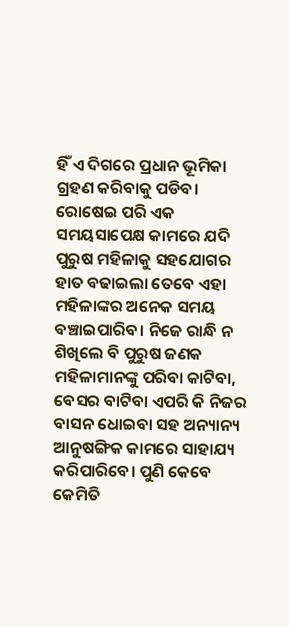ହିଁ ଏ ଦିଗରେ ପ୍ରଧାନ ଭୂମିକା ଗ୍ରହଣ କରିବାକୁ ପଡିବ। ରୋଷେଇ ପରି ଏକ ସମୟସାପେକ୍ଷ କାମରେ ଯଦି ପୁରୁଷ ମହିଳାକୁ ସହଯୋଗର ହାତ ବଢାଇଲା ତେବେ ଏହା ମହିଳାଙ୍କର ଅନେକ ସମୟ ବଞ୍ଚାଇପାରିବ। ନିଜେ ରାନ୍ଧି ନ ଶିଖିଲେ ବି ପୁରୁଷ ଜଣକ ମହିଳାମାନଙ୍କୁ ପରିବା କାଟିବା, ବେସର ବାଟିବା ଏପରି କି ନିଜର ବାସନ ଧୋଇବା ସହ ଅନ୍ୟାନ୍ୟ ଆନୁଷଙ୍ଗିକ କାମରେ ସାହାଯ୍ୟ କରିପାରିବେ। ପୁଣି କେବେ କେମିତି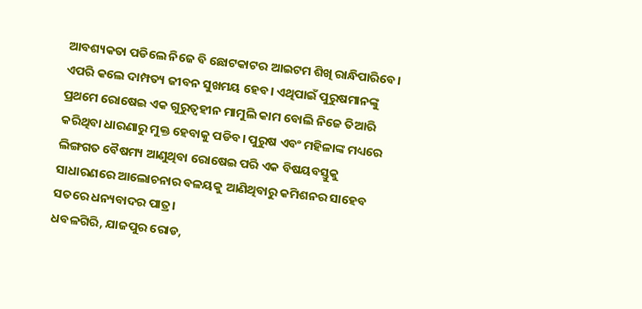ଆବଶ୍ୟକତା ପଡିଲେ ନିଜେ ବି ଛୋଟକାଟର ଆଇଟମ ଶିଖି ରାନ୍ଧିପାରିବେ। ଏପରି କଲେ ଦାମ୍ପତ୍ୟ ଜୀବନ ସୁଖମୟ ହେବ। ଏଥିପାଇଁ ପୁରୁଷମାନଙ୍କୁ ପ୍ରଥମେ ରୋଷେଇ ଏକ ଗୁରୁତ୍ୱହୀନ ମାମୁଲି କାମ ବୋଲି ନିଜେ ତିଆରି କରିଥିବା ଧାରଣାରୁ ମୁକ୍ତ ହେବାକୁ ପଡିବ। ପୁରୁଷ ଏବଂ ମହିଳାଙ୍କ ମଧ୍ୟରେ ଲିଙ୍ଗଗତ ବୈଷମ୍ୟ ଆଣୁଥିବା ରୋଷେଇ ପରି ଏକ ବିଷୟବସ୍ତୁକୁ ସାଧାରଣରେ ଆଲୋଚନାର ବଳୟକୁ ଆଣିଥିବାରୁ କମିଶନର ସାହେବ ସତରେ ଧନ୍ୟବାଦର ପାତ୍ର।
ଧବଳଗିରି, ଯାଜପୁର ରୋଡ,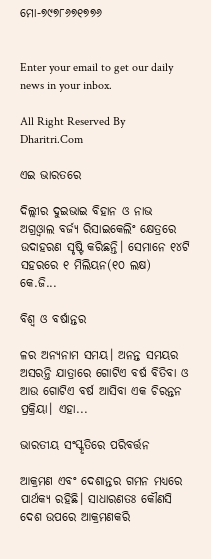ମୋ-୭୯୭୮୬୭୧୭୭୬


Enter your email to get our daily news in your inbox.

All Right Reserved By Dharitri.Com

ଏଇ ଭାରତରେ

ଦିଲ୍ଲୀର ଦୁଇଭାଇ ବିହାନ ଓ ନାଭ ଅଗ୍ରଓ୍ୱାଲ ବର୍ଜ୍ୟ ରିସାଇକେଲିଂ କ୍ଷେତ୍ରରେ ଉଦାହରଣ ସୃଷ୍ଟି କରିଛନ୍ତି। ସେମାନେ ୧୪ଟି ସହରରେ ୧ ମିଲିୟନ(୧୦ ଲକ୍ଷ) କେ.ଜି...

ବିଶ୍ୱ ଓ ବର୍ଷାନ୍ତର

ଳର ଅନ୍ୟନାମ ସମୟ। ଅନନ୍ତ ସମୟର ଅସରନ୍ତି ଯାତ୍ରାରେ ଗୋଟିଏ ବର୍ଷ ବିତିବା ଓ ଆଉ ଗୋଟିଏ ବର୍ଷ ଆସିବା ଏକ ଚିରନ୍ତନ ପ୍ରକ୍ରିୟା। ଏହା...

ଭାରତୀୟ ସଂସ୍କୃତିରେ ପରିବର୍ତ୍ତନ

ଆକ୍ରମଣ ଏବଂ ଦେଶାନ୍ତର ଗମନ ମଧ୍ୟରେ ପାର୍ଥକ୍ୟ ରହିଛି। ସାଧାରଣତଃ କୌଣସି ଦେଶ ଉପରେ ଆକ୍ରମଣକରି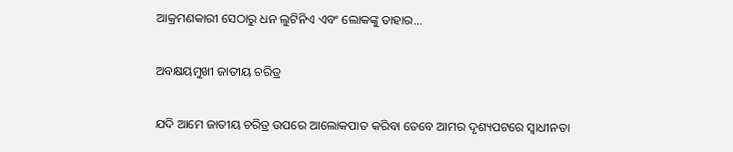ଆକ୍ରମଣକାରୀ ସେଠାରୁ ଧନ ଲୁଟିନିଏ ଏବଂ ଲୋକଙ୍କୁ ତାହାର...

ଅବକ୍ଷୟମୁଖୀ ଜାତୀୟ ଚରିତ୍ର

ଯଦି ଆମେ ଜାତୀୟ ଚରିତ୍ର ଉପରେ ଆଲୋକପାତ କରିବା ତେବେ ଆମର ଦୃଶ୍ୟପଟରେ ସ୍ବାଧୀନତା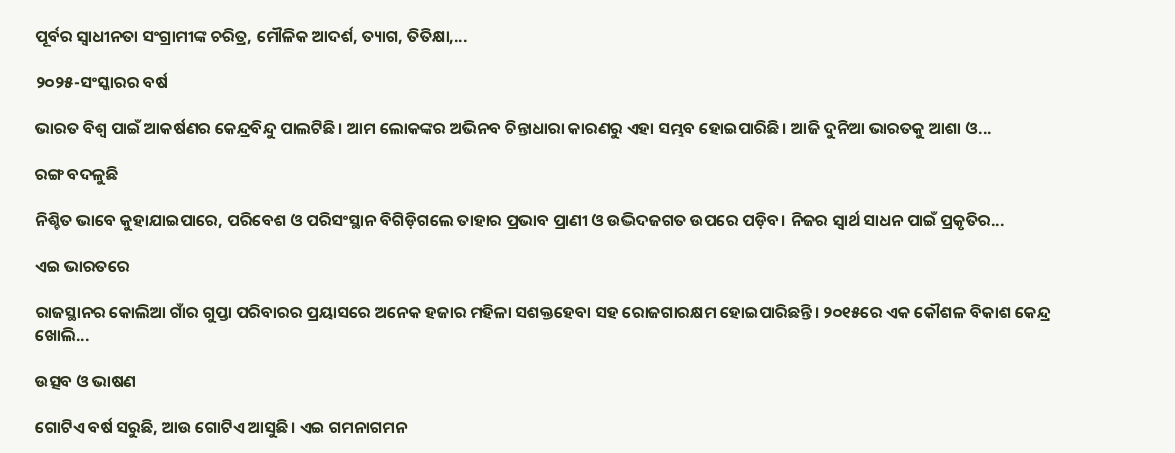ପୂର୍ବର ସ୍ବାଧୀନତା ସଂଗ୍ରାମୀଙ୍କ ଚରିତ୍ର, ମୌଳିକ ଆଦର୍ଶ, ତ୍ୟାଗ, ତିତିକ୍ଷା,...

୨୦୨୫-ସଂସ୍କାରର ବର୍ଷ

ଭାରତ ବିଶ୍ୱ ପାଇଁ ଆକର୍ଷଣର କେନ୍ଦ୍ରବିନ୍ଦୁ ପାଲଟିଛି। ଆମ ଲୋକଙ୍କର ଅଭିନବ ଚିନ୍ତାଧାରା କାରଣରୁ ଏହା ସମ୍ଭବ ହୋଇପାରିଛି। ଆଜି ଦୁନିଆ ଭାରତକୁ ଆଶା ଓ...

ରଙ୍ଗ ବଦଳୁଛି

ନିଶ୍ଚିତ ଭାବେ କୁହାଯାଇପାରେ, ପରିବେଶ ଓ ପରିସଂସ୍ଥାନ ବିଗିଡ଼ିଗଲେ ତାହାର ପ୍ରଭାବ ପ୍ରାଣୀ ଓ ଉଦ୍ଭିଦଜଗତ ଉପରେ ପଡ଼ିବ। ନିଜର ସ୍ବାର୍ଥ ସାଧନ ପାଇଁ ପ୍ରକୃତିର...

ଏଇ ଭାରତରେ

ରାଜସ୍ଥାନର କୋଲିଆ ଗାଁର ଗୁପ୍ତା ପରିବାରର ପ୍ରୟାସରେ ଅନେକ ହଜାର ମହିଳା ସଶକ୍ତହେବା ସହ ରୋଜଗାରକ୍ଷମ ହୋଇପାରିଛନ୍ତି। ୨୦୧୫ରେ ଏକ କୌଶଳ ବିକାଶ କେନ୍ଦ୍ର ଖୋଲି...

ଉତ୍ସବ ଓ ଭାଷଣ

ଗୋଟିଏ ବର୍ଷ ସରୁଛି, ଆଉ ଗୋଟିଏ ଆସୁଛି। ଏଇ ଗମନାଗମନ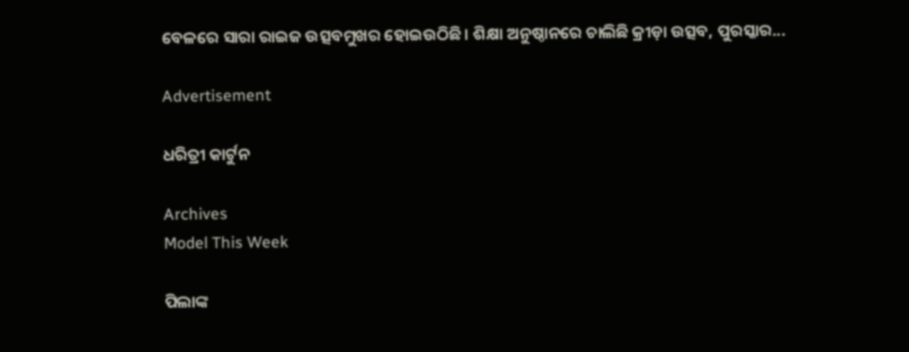ବେଳରେ ସାରା ରାଇଜ ଉତ୍ସବମୁଖର ହୋଇଉଠିଛି। ଶିକ୍ଷା ଅନୁଷ୍ଠାନରେ ଚାଲିଛି କ୍ରୀଡ଼ା ଉତ୍ସବ, ପୁରସ୍କାର...

Advertisement

ଧରିତ୍ରୀ କାର୍ଟୁନ

Archives
Model This Week

ପିଲାଙ୍କ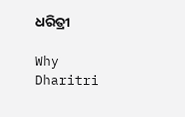ଧରିତ୍ରୀ

Why Dharitri